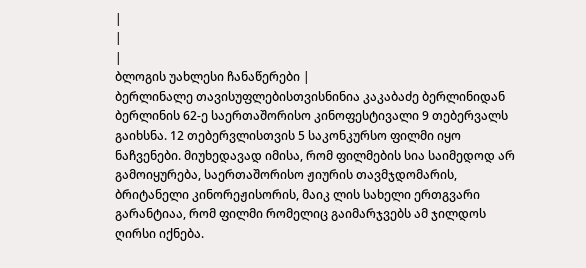|
|
|
ბლოგის უახლესი ჩანაწერები |
ბერლინალე თავისუფლებისთვისნინია კაკაბაძე ბერლინიდან
ბერლინის 62-ე საერთაშორისო კინოფესტივალი 9 თებერვალს გაიხსნა. 12 თებერვლისთვის 5 საკონკურსო ფილმი იყო ნაჩვენები. მიუხედავად იმისა, რომ ფილმების სია საიმედოდ არ გამოიყურება, საერთაშორისო ჟიურის თავმჯდომარის, ბრიტანელი კინორეჟისორის, მაიკ ლის სახელი ერთგვარი გარანტიაა, რომ ფილმი რომელიც გაიმარჯვებს ამ ჯილდოს ღირსი იქნება.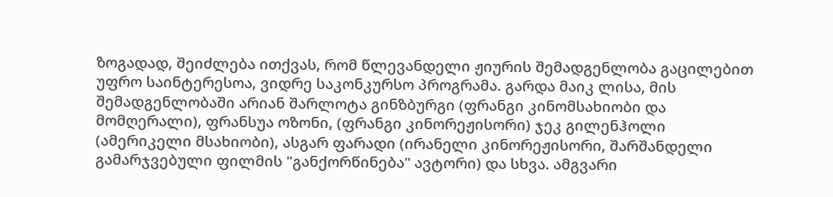ზოგადად, შეიძლება ითქვას, რომ წლევანდელი ჟიურის შემადგენლობა გაცილებით უფრო საინტერესოა, ვიდრე საკონკურსო პროგრამა. გარდა მაიკ ლისა, მის შემადგენლობაში არიან შარლოტა გინზბურგი (ფრანგი კინომსახიობი და მომღერალი), ფრანსუა ოზონი, (ფრანგი კინორეჟისორი) ჯეკ გილენჰოლი (ამერიკელი მსახიობი), ასგარ ფარადი (ირანელი კინორეჟისორი, შარშანდელი გამარჯვებული ფილმის "განქორწინება" ავტორი) და სხვა. ამგვარი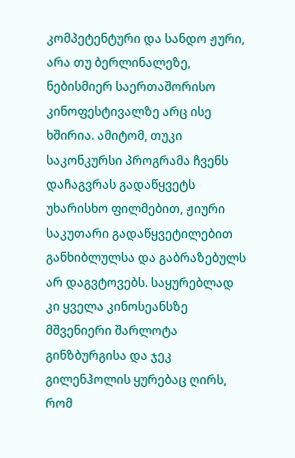კომპეტენტური და სანდო ჟური, არა თუ ბერლინალეზე, ნებისმიერ საერთაშორისო კინოფესტივალზე არც ისე ხშირია. ამიტომ, თუკი საკონკურსი პროგრამა ჩვენს დაჩაგვრას გადაწყვეტს უხარისხო ფილმებით, ჟიური საკუთარი გადაწყვეტილებით განხიბლულსა და გაბრაზებულს არ დაგვტოვებს. საყურებლად კი ყველა კინოსეანსზე მშვენიერი შარლოტა გინზბურგისა და ჯეკ გილენჰოლის ყურებაც ღირს, რომ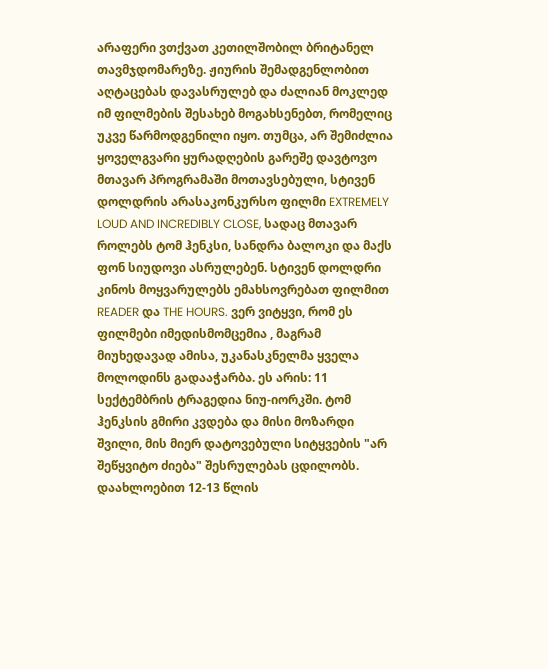არაფერი ვთქვათ კეთილშობილ ბრიტანელ თავმჯდომარეზე. ჟიურის შემადგენლობით აღტაცებას დავასრულებ და ძალიან მოკლედ იმ ფილმების შესახებ მოგახსენებთ, რომელიც უკვე წარმოდგენილი იყო. თუმცა, არ შემიძლია ყოველგვარი ყურადღების გარეშე დავტოვო მთავარ პროგრამაში მოთავსებული, სტივენ დოლდრის არასაკონკურსო ფილმი EXTREMELY LOUD AND INCREDIBLY CLOSE, სადაც მთავარ როლებს ტომ ჰენკსი, სანდრა ბალოკი და მაქს ფონ სიუდოვი ასრულებენ. სტივენ დოლდრი კინოს მოყვარულებს ემახსოვრებათ ფილმით READER და THE HOURS. ვერ ვიტყვი, რომ ეს ფილმები იმედისმომცემია , მაგრამ მიუხედავად ამისა, უკანასკნელმა ყველა მოლოდინს გადააჭარბა. ეს არის: 11 სექტემბრის ტრაგედია ნიუ-იორკში. ტომ ჰენკსის გმირი კვდება და მისი მოზარდი შვილი, მის მიერ დატოვებული სიტყვების "არ შეწყვიტო ძიება" შესრულებას ცდილობს. დაახლოებით 12-13 წლის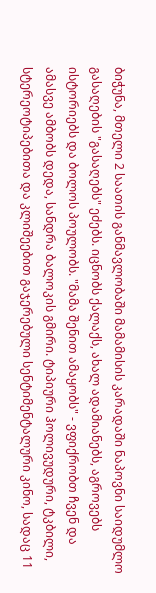ბიჭუნა, მთელი 2 საათის განმავლობაში მამამისის კარადაში ნაპოვნი საიდუმლო გასაღების "გასაღებს" ეძებს. იცნობს ქალაქს, ახალ ადამიანებს, აგროვებს ისტორიებს და ბოლოს პოულობს. "მამა შენით ამაყობს" - ვფიქრობთ ჩვენ და ამასვე ამბობს დედა, სანდრა ბალოკის გმირი. ტიპიური ჰოლივუდური, ტკბილი, სტერეოტიპებითა და კლიშეებით გაჯერებული სენტიმენტალური კინო, სადაც 11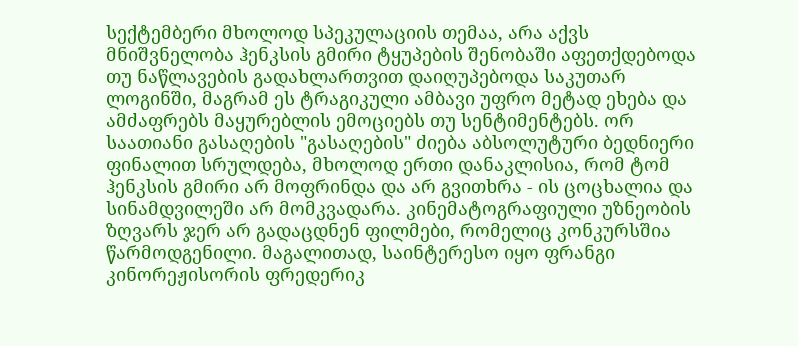სექტემბერი მხოლოდ სპეკულაციის თემაა, არა აქვს მნიშვნელობა ჰენკსის გმირი ტყუპების შენობაში აფეთქდებოდა თუ ნაწლავების გადახლართვით დაიღუპებოდა საკუთარ ლოგინში, მაგრამ ეს ტრაგიკული ამბავი უფრო მეტად ეხება და ამძაფრებს მაყურებლის ემოციებს თუ სენტიმენტებს. ორ საათიანი გასაღების "გასაღების" ძიება აბსოლუტური ბედნიერი ფინალით სრულდება, მხოლოდ ერთი დანაკლისია, რომ ტომ ჰენკსის გმირი არ მოფრინდა და არ გვითხრა - ის ცოცხალია და სინამდვილეში არ მომკვადარა. კინემატოგრაფიული უზნეობის ზღვარს ჯერ არ გადაცდნენ ფილმები, რომელიც კონკურსშია წარმოდგენილი. მაგალითად, საინტერესო იყო ფრანგი კინორეჟისორის ფრედერიკ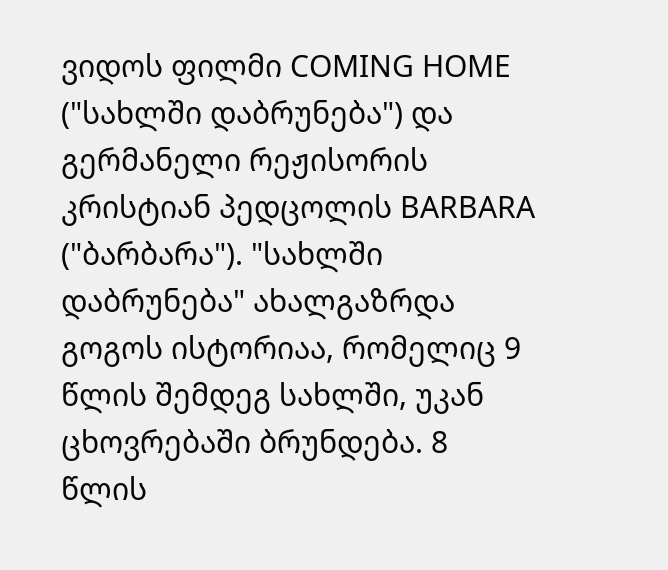ვიდოს ფილმი COMING HOME ("სახლში დაბრუნება") და გერმანელი რეჟისორის კრისტიან პედცოლის BARBARA ("ბარბარა"). "სახლში დაბრუნება" ახალგაზრდა გოგოს ისტორიაა, რომელიც 9 წლის შემდეგ სახლში, უკან ცხოვრებაში ბრუნდება. 8 წლის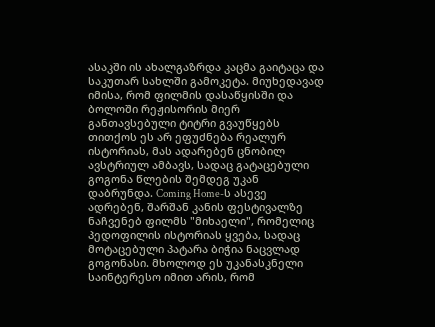ასაკში ის ახალგაზრდა კაცმა გაიტაცა და საკუთარ სახლში გამოკეტა. მიუხედავად იმისა, რომ ფილმის დასაწყისში და ბოლოში რეჟისორის მიერ განთავსებული ტიტრი გვაუწყებს თითქოს ეს არ ეფუძნება რეალურ ისტორიას, მას ადარებენ ცნობილ ავსტრიულ ამბავს, სადაც გატაცებული გოგონა წლების შემდეგ უკან დაბრუნდა. Coming Home-ს ასევე ადრებენ, შარშან კანის ფესტივალზე ნაჩვენებ ფილმს "მიხაელი", რომელიც პედოფილის ისტორიას ყვება, სადაც მოტაცებული პატარა ბიჭია ნაცვლად გოგონასი. მხოლოდ ეს უკანასკნელი საინტერესო იმით არის, რომ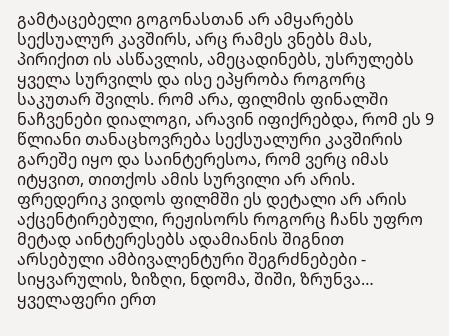გამტაცებელი გოგონასთან არ ამყარებს სექსუალურ კავშირს, არც რამეს ვნებს მას, პირიქით ის ასწავლის, ამეცადინებს, უსრულებს ყველა სურვილს და ისე ეპყრობა როგორც საკუთარ შვილს. რომ არა, ფილმის ფინალში ნაჩვენები დიალოგი, არავინ იფიქრებდა, რომ ეს 9 წლიანი თანაცხოვრება სექსუალური კავშირის გარეშე იყო და საინტერესოა, რომ ვერც იმას იტყვით, თითქოს ამის სურვილი არ არის. ფრედერიკ ვიდოს ფილმში ეს დეტალი არ არის აქცენტირებული, რეჟისორს როგორც ჩანს უფრო მეტად აინტერესებს ადამიანის შიგნით არსებული ამბივალენტური შეგრძნებები - სიყვარულის, ზიზღი, ნდომა, შიში, ზრუნვა… ყველაფერი ერთ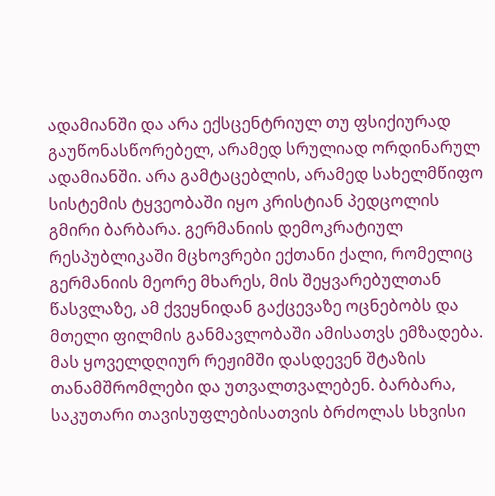ადამიანში და არა ექსცენტრიულ თუ ფსიქიურად გაუწონასწორებელ, არამედ სრულიად ორდინარულ ადამიანში. არა გამტაცებლის, არამედ სახელმწიფო სისტემის ტყვეობაში იყო კრისტიან პედცოლის გმირი ბარბარა. გერმანიის დემოკრატიულ რესპუბლიკაში მცხოვრები ექთანი ქალი, რომელიც გერმანიის მეორე მხარეს, მის შეყვარებულთან წასვლაზე, ამ ქვეყნიდან გაქცევაზე ოცნებობს და მთელი ფილმის განმავლობაში ამისათვს ემზადება. მას ყოველდღიურ რეჟიმში დასდევენ შტაზის თანამშრომლები და უთვალთვალებენ. ბარბარა, საკუთარი თავისუფლებისათვის ბრძოლას სხვისი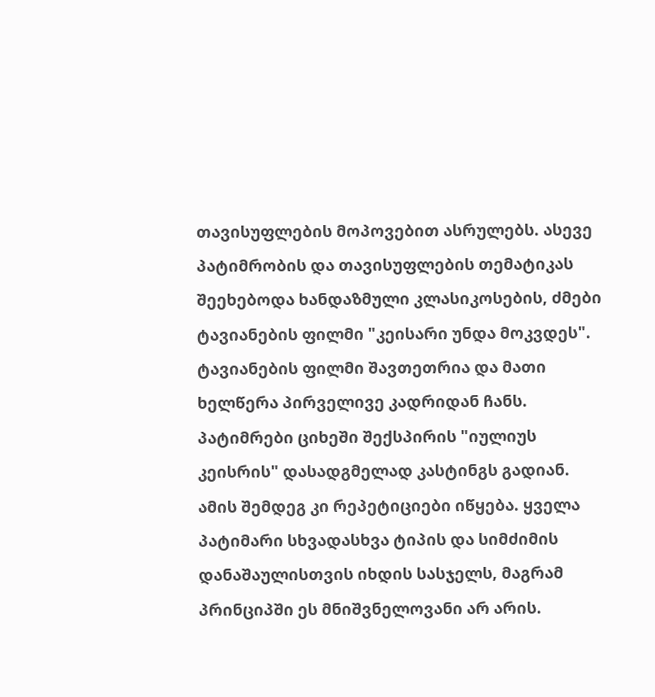თავისუფლების მოპოვებით ასრულებს. ასევე პატიმრობის და თავისუფლების თემატიკას შეეხებოდა ხანდაზმული კლასიკოსების, ძმები ტავიანების ფილმი "კეისარი უნდა მოკვდეს". ტავიანების ფილმი შავთეთრია და მათი ხელწერა პირველივე კადრიდან ჩანს. პატიმრები ციხეში შექსპირის "იულიუს კეისრის" დასადგმელად კასტინგს გადიან. ამის შემდეგ კი რეპეტიციები იწყება. ყველა პატიმარი სხვადასხვა ტიპის და სიმძიმის დანაშაულისთვის იხდის სასჯელს, მაგრამ პრინციპში ეს მნიშვნელოვანი არ არის.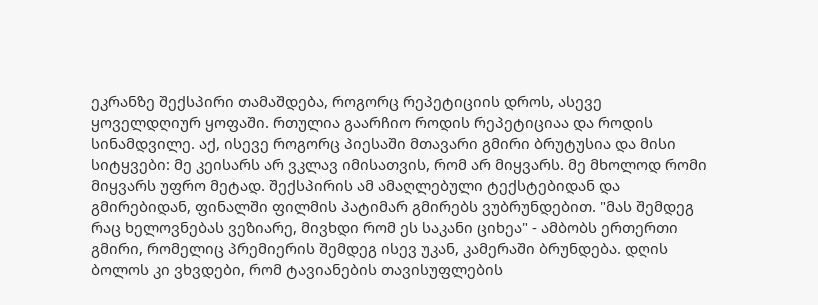ეკრანზე შექსპირი თამაშდება, როგორც რეპეტიციის დროს, ასევე ყოველდღიურ ყოფაში. რთულია გაარჩიო როდის რეპეტიციაა და როდის სინამდვილე. აქ, ისევე როგორც პიესაში მთავარი გმირი ბრუტუსია და მისი სიტყვები: მე კეისარს არ ვკლავ იმისათვის, რომ არ მიყვარს. მე მხოლოდ რომი მიყვარს უფრო მეტად. შექსპირის ამ ამაღლებული ტექსტებიდან და გმირებიდან, ფინალში ფილმის პატიმარ გმირებს ვუბრუნდებით. "მას შემდეგ რაც ხელოვნებას ვეზიარე, მივხდი რომ ეს საკანი ციხეა" - ამბობს ერთერთი გმირი, რომელიც პრემიერის შემდეგ ისევ უკან, კამერაში ბრუნდება. დღის ბოლოს კი ვხვდები, რომ ტავიანების თავისუფლების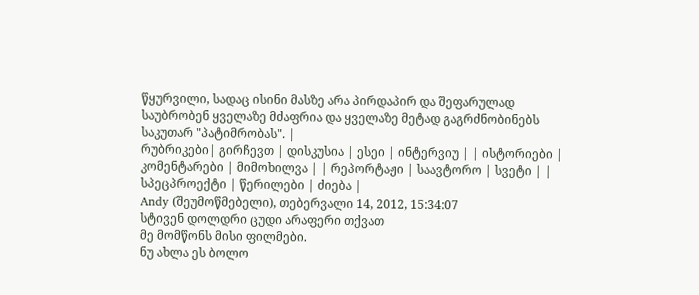წყურვილი, სადაც ისინი მასზე არა პირდაპირ და შეფარულად საუბრობენ ყველაზე მძაფრია და ყველაზე მეტად გაგრძნობინებს საკუთარ "პატიმრობას". |
რუბრიკები| გირჩევთ | დისკუსია | ესეი | ინტერვიუ | | ისტორიები | კომენტარები | მიმოხილვა | | რეპორტაჟი | საავტორო | სვეტი | | სპეცპროექტი | წერილები | ძიება |
Andy (შეუმოწმებელი), თებერვალი 14, 2012, 15:34:07
სტივენ დოლდრი ცუდი არაფერი თქვათ
მე მომწონს მისი ფილმები.
ნუ ახლა ეს ბოლო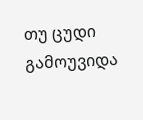თუ ცუდი გამოუვიდა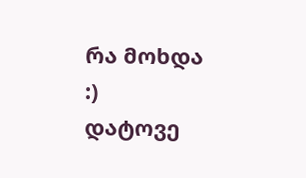რა მოხდა :)
დატოვე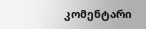კომენტარი